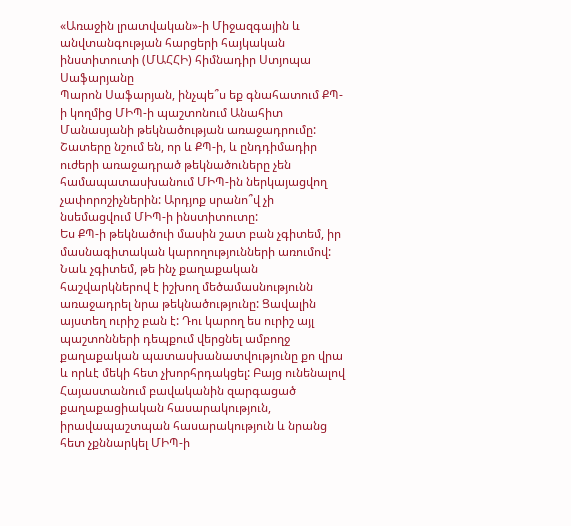«Առաջին լրատվական»-ի Միջազգային և անվտանգության հարցերի հայկական ինստիտուտի (ՄԱՀՀԻ) հիմնադիր Ստյոպա Սաֆարյանը
Պարոն Սաֆարյան, ինչպե՞ս եք գնահատում ՔՊ-ի կողմից ՄԻՊ-ի պաշտոնում Անահիտ Մանասյանի թեկնածության առաջադրումը: Շատերը նշում են, որ և ՔՊ-ի, և ընդդիմադիր ուժերի առաջադրած թեկնածուները չեն համապատասխանում ՄԻՊ-ին ներկայացվող չափորոշիչներին: Արդյոք սրանո՞վ չի նսեմացվում ՄԻՊ-ի ինստիտուտը:
Ես ՔՊ-ի թեկնածուի մասին շատ բան չգիտեմ, իր մասնագիտական կարողությունների առումով: Նաև չգիտեմ, թե ինչ քաղաքական հաշվարկներով է իշխող մեծամասնությունն առաջադրել նրա թեկնածությունը: Ցավալին այստեղ ուրիշ բան է: Դու կարող ես ուրիշ այլ պաշտոնների դեպքում վերցնել ամբողջ քաղաքական պատասխանատվությունը քո վրա և որևէ մեկի հետ չխորհրդակցել: Բայց ունենալով Հայաստանում բավականին զարգացած քաղաքացիական հասարակություն, իրավապաշտպան հասարակություն և նրանց հետ չքննարկել ՄԻՊ-ի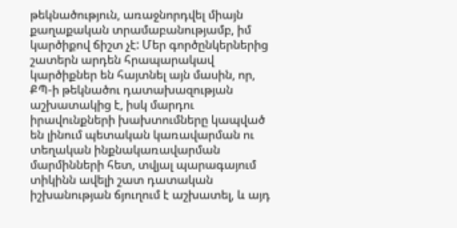թեկնածություն, առաջնորդվել միայն քաղաքական տրամաբանությամբ, իմ կարծիքով ճիշտ չէ: Մեր գործընկերներից շատերն արդեն հրապարակավ կարծիքներ են հայտնել այն մասին, որ, ՔՊ-ի թեկնածու դատախազության աշխատակից է, իսկ մարդու իրավունքների խախտումները կապված են լինում պետական կառավարման ու տեղական ինքնակառավարման մարմինների հետ, տվյալ պարագայում տիկինն ավելի շատ դատական իշխանության ճյուղում է աշխատել, և այդ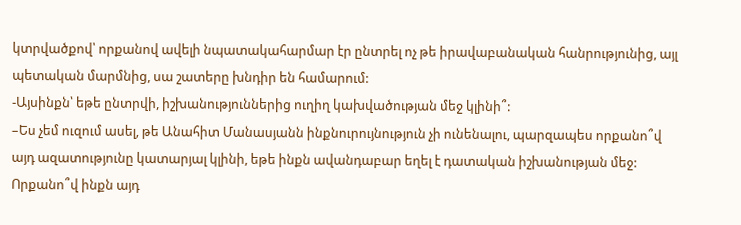կտրվածքով՝ որքանով ավելի նպատակահարմար էր ընտրել ոչ թե իրավաբանական հանրությունից, այլ պետական մարմնից, սա շատերը խնդիր են համարում:
-Այսինքն՝ եթե ընտրվի, իշխանություններից ուղիղ կախվածության մեջ կլինի՞:
–Ես չեմ ուզում ասել, թե Անահիտ Մանասյանն ինքնուրույնություն չի ունենալու, պարզապես որքանո՞վ այդ ազատությունը կատարյալ կլինի, եթե ինքն ավանդաբար եղել է դատական իշխանության մեջ: Որքանո՞վ ինքն այդ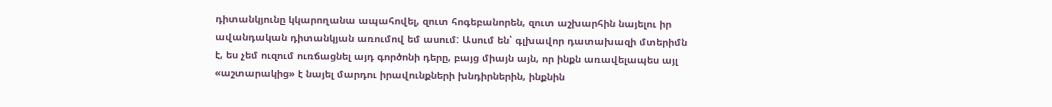դիտանկյունը կկարողանա ապահովել, զուտ հոգեբանորեն, զուտ աշխարհին նայելու իր ավանդական դիտանկյան առումով եմ ասում: Ասում են՝ գլխավոր դատախազի մտերիմն է, ես չեմ ուզում ուռճացնել այդ գործոնի դերը, բայց միայն այն, որ ինքն առավելապես այլ «աշտարակից» է նայել մարդու իրավունքների խնդիրներին, ինքնին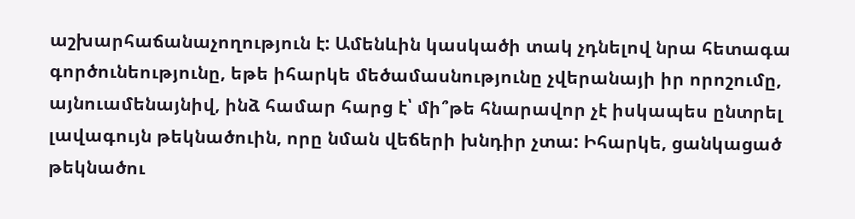աշխարհաճանաչողություն է: Ամենևին կասկածի տակ չդնելով նրա հետագա գործունեությունը, եթե իհարկե մեծամասնությունը չվերանայի իր որոշումը, այնուամենայնիվ, ինձ համար հարց է՝ մի՞թե հնարավոր չէ իսկապես ընտրել լավագույն թեկնածուին, որը նման վեճերի խնդիր չտա: Իհարկե, ցանկացած թեկնածու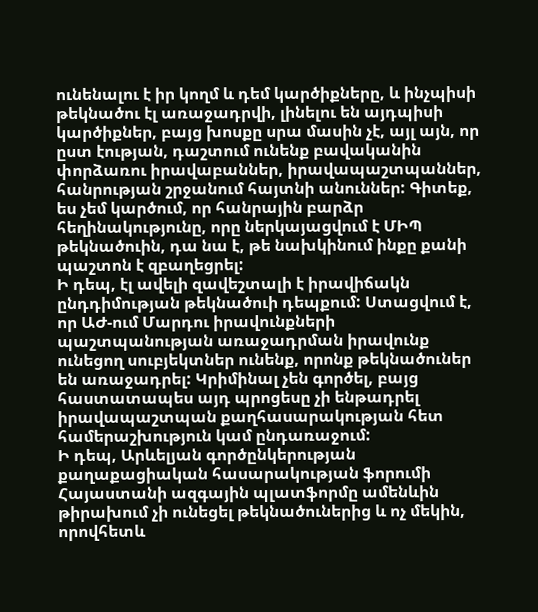ունենալու է իր կողմ և դեմ կարծիքները, և ինչպիսի թեկնածու էլ առաջադրվի, լինելու են այդպիսի կարծիքներ, բայց խոսքը սրա մասին չէ, այլ այն, որ ըստ էության, դաշտում ունենք բավականին փորձառու իրավաբաններ, իրավապաշտպաններ, հանրության շրջանում հայտնի անուններ: Գիտեք, ես չեմ կարծում, որ հանրային բարձր հեղինակությունը, որը ներկայացվում է ՄԻՊ թեկնածուին, դա նա է, թե նախկինում ինքը քանի պաշտոն է զբաղեցրել:
Ի դեպ, էլ ավելի զավեշտալի է իրավիճակն ընդդիմության թեկնածուի դեպքում: Ստացվում է, որ ԱԺ-ում Մարդու իրավունքների պաշտպանության առաջադրման իրավունք ունեցող սուբյեկտներ ունենք, որոնք թեկնածուներ են առաջադրել: Կրիմինալ չեն գործել, բայց հաստատապես այդ պրոցեսը չի ենթադրել իրավապաշտպան քաղհասարակության հետ համերաշխություն կամ ընդառաջում:
Ի դեպ, Արևելյան գործընկերության քաղաքացիական հասարակության ֆորումի Հայաստանի ազգային պլատֆորմը ամենևին թիրախում չի ունեցել թեկնածուներից և ոչ մեկին, որովհետև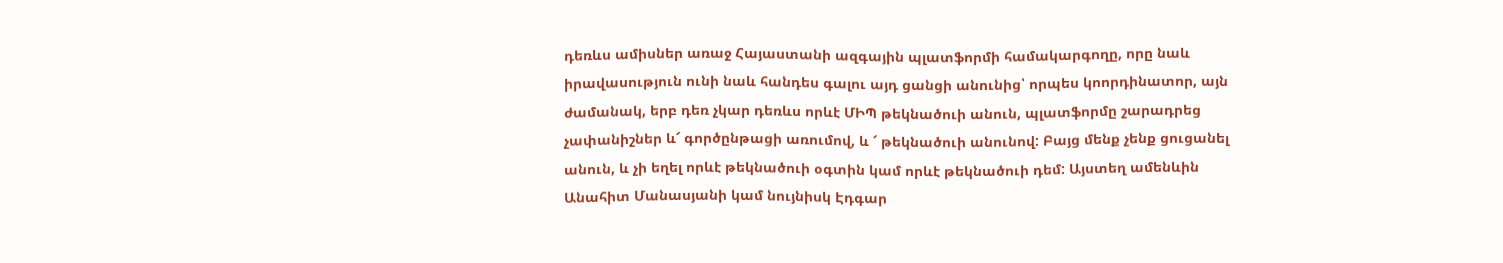դեռևս ամիսներ առաջ Հայաստանի ազգային պլատֆորմի համակարգողը, որը նաև իրավասություն ունի նաև հանդես գալու այդ ցանցի անունից՝ որպես կոորդինատոր, այն ժամանակ, երբ դեռ չկար դեռևս որևէ ՄԻՊ թեկնածուի անուն, պլատֆորմը շարադրեց չափանիշներ և՜ գործընթացի առումով, և ՜ թեկնածուի անունով: Բայց մենք չենք ցուցանել անուն, և չի եղել որևէ թեկնածուի օգտին կամ որևէ թեկնածուի դեմ: Այստեղ ամենևին Անահիտ Մանասյանի կամ նույնիսկ Էդգար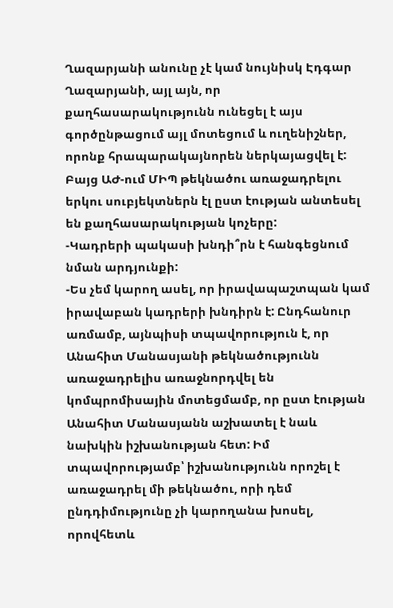Ղազարյանի անունը չէ կամ նույնիսկ Էդգար Ղազարյանի, այլ այն, որ քաղհասարակությունն ունեցել է այս գործընթացում այլ մոտեցում և ուղենիշներ, որոնք հրապարակայնորեն ներկայացվել է: Բայց ԱԺ-ում ՄԻՊ թեկնածու առաջադրելու երկու սուբյեկտներն էլ ըստ էության անտեսել են քաղհասարակության կոչերը:
-Կադրերի պակասի խնդի՞րն է հանգեցնում նման արդյունքի:
-Ես չեմ կարող ասել, որ իրավապաշտպան կամ իրավաբան կադրերի խնդիրն է: Ընդհանուր առմամբ, այնպիսի տպավորություն է, որ Անահիտ Մանասյանի թեկնածությունն առաջադրելիս առաջնորդվել են կոմպրոմիսային մոտեցմամբ, որ ըստ էության Անահիտ Մանասյանն աշխատել է նաև նախկին իշխանության հետ: Իմ տպավորությամբ՝ իշխանությունն որոշել է առաջադրել մի թեկնածու, որի դեմ ընդդիմությունը չի կարողանա խոսել, որովհետև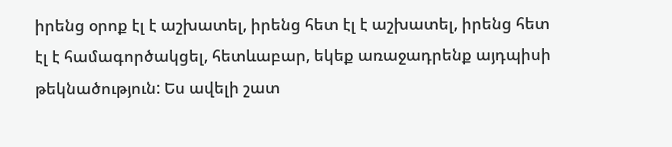իրենց օրոք էլ է աշխատել, իրենց հետ էլ է աշխատել, իրենց հետ էլ է համագործակցել, հետևաբար, եկեք առաջադրենք այդպիսի թեկնածություն: Ես ավելի շատ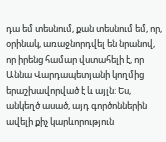դա եմ տեսնում, քան տեսնում եմ, որ, օրինակ, առաջնորդվել են նրանով, որ իրենց համար վստահելի է, որ Աննա Վարդապետյանի կողմից երաշխավորված է և այլն: Ես, անկեղծ ասած, այդ գործոններին ավելի քիչ կարևորություն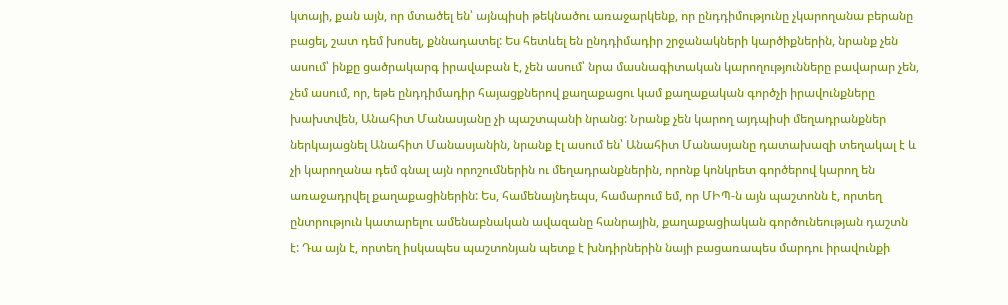կտայի, քան այն, որ մտածել են՝ այնպիսի թեկնածու առաջարկենք, որ ընդդիմությունը չկարողանա բերանը բացել, շատ դեմ խոսել, քննադատել: Ես հետևել են ընդդիմադիր շրջանակների կարծիքներին, նրանք չեն ասում՝ ինքը ցածրակարգ իրավաբան է, չեն ասում՝ նրա մասնագիտական կարողությունները բավարար չեն, չեմ ասում, որ, եթե ընդդիմադիր հայացքներով քաղաքացու կամ քաղաքական գործչի իրավունքները խախտվեն, Անահիտ Մանասյանը չի պաշտպանի նրանց: Նրանք չեն կարող այդպիսի մեղադրանքներ ներկայացնել Անահիտ Մանասյանին, նրանք էլ ասում են՝ Անահիտ Մանասյանը դատախազի տեղակալ է և չի կարողանա դեմ գնալ այն որոշումներին ու մեղադրանքներին, որոնք կոնկրետ գործերով կարող են առաջադրվել քաղաքացիներին: Ես, համենայնդեպս, համարում եմ, որ ՄԻՊ-ն այն պաշտոնն է, որտեղ ընտրություն կատարելու ամենաբնական ավազանը հանրային, քաղաքացիական գործունեության դաշտն է: Դա այն է, որտեղ իսկապես պաշտոնյան պետք է խնդիրներին նայի բացառապես մարդու իրավունքի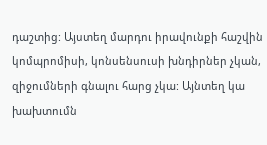դաշտից: Այստեղ մարդու իրավունքի հաշվին կոմպրոմիսի, կոնսենսուսի խնդիրներ չկան, զիջումների գնալու հարց չկա: Այնտեղ կա խախտումն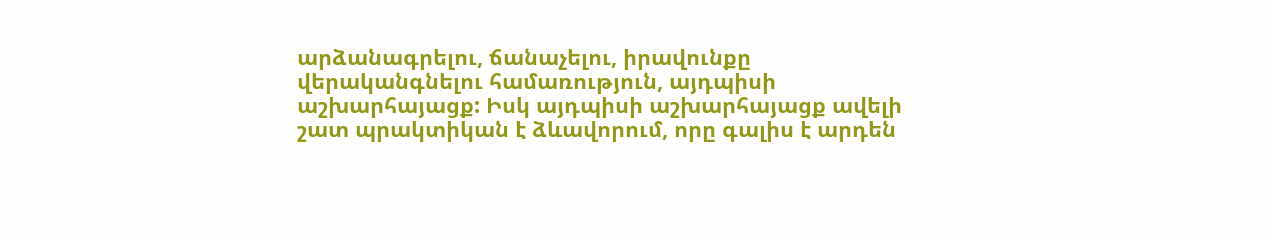արձանագրելու, ճանաչելու, իրավունքը վերականգնելու համառություն, այդպիսի աշխարհայացք: Իսկ այդպիսի աշխարհայացք ավելի շատ պրակտիկան է ձևավորում, որը գալիս է արդեն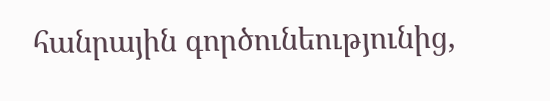հանրային գործունեությունից,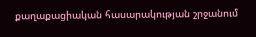քաղաքացիական հասարակության շրջանում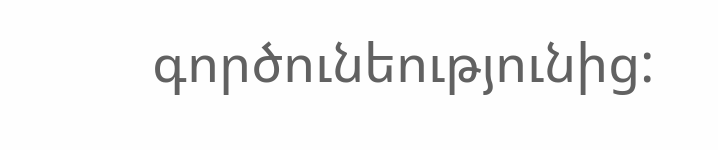գործունեությունից: